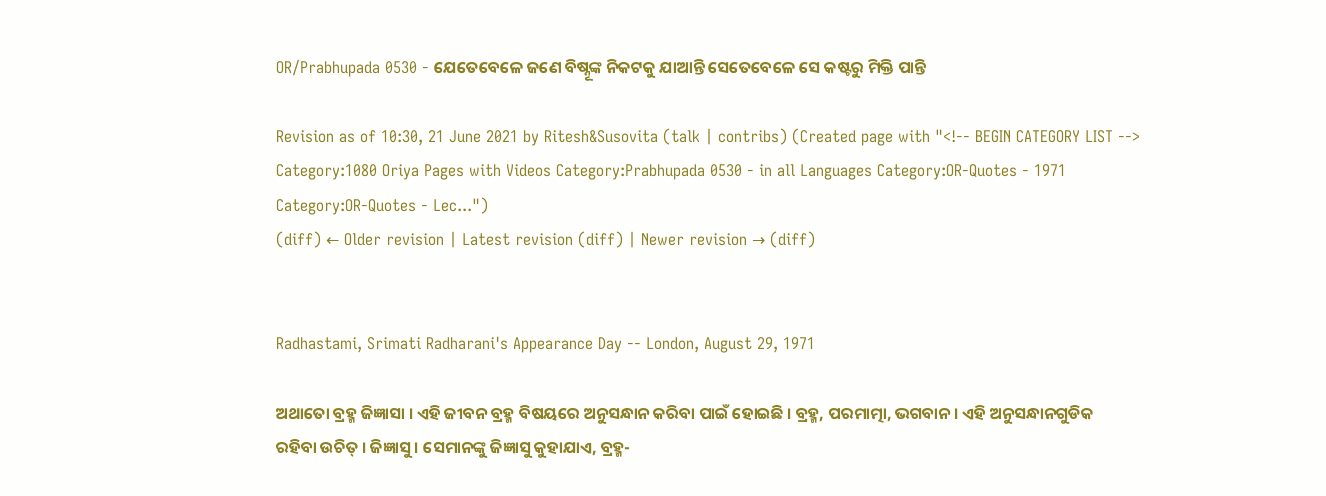OR/Prabhupada 0530 - ଯେତେବେଳେ ଜଣେ ବିଷ୍ନୂଙ୍କ ନିକଟକୁ ଯାଆନ୍ତି ସେତେବେଳେ ସେ କଷ୍ଟରୁ ମିକ୍ତି ପାନ୍ତି

Revision as of 10:30, 21 June 2021 by Ritesh&Susovita (talk | contribs) (Created page with "<!-- BEGIN CATEGORY LIST --> Category:1080 Oriya Pages with Videos Category:Prabhupada 0530 - in all Languages Category:OR-Quotes - 1971 Category:OR-Quotes - Lec...")
(diff) ← Older revision | Latest revision (diff) | Newer revision → (diff)


Radhastami, Srimati Radharani's Appearance Day -- London, August 29, 1971

ଅଥାତୋ ବ୍ରହ୍ମ ଜିଜ୍ଞାସା । ଏହି ଜୀବନ ବ୍ରହ୍ମ ବିଷୟରେ ଅନୁସନ୍ଧାନ କରିବା ପାଇଁ ହୋଇଛି । ବ୍ରହ୍ମ, ପରମାତ୍ମା, ଭଗବାନ । ଏହି ଅନୁସନ୍ଧାନଗୁଡିକ ରହିବା ଉଚିତ୍ । ଜିଜ୍ଞାସୁ । ସେମାନଙ୍କୁ ଜିଜ୍ଞାସୁ କୁହାଯାଏ, ବ୍ରହ୍ମ-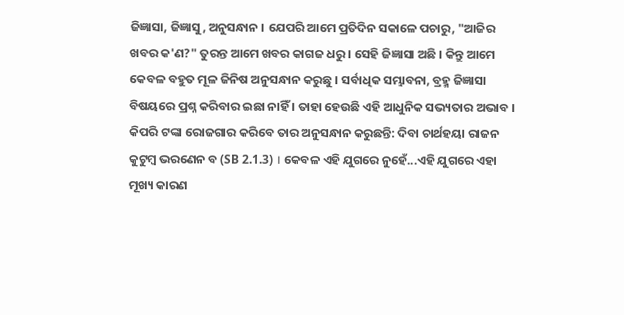ଜିଜ୍ଞାସା, ଜିଜ୍ଞାସୁ, ଅନୁସନ୍ଧାନ । ଯେପରି ଆମେ ପ୍ରତିଦିନ ସକାଳେ ପଚାରୁ, "ଆଜିର ଖବର କ'ଣ?" ତୁରନ୍ତ ଆମେ ଖବର କାଗଜ ଧରୁ । ସେହି ଜିଜ୍ଞାସା ଅଛି । କିନ୍ତୁ ଆମେ କେବଳ ବହୁତ ମୂଳ ଜିନିଷ ଅନୁସନ୍ଧାନ କରୁଛୁ । ସର୍ବାଧିକ ସମ୍ଭାବନା, ବ୍ରହ୍ମ ଜିଜ୍ଞାସା ବିଷୟରେ ପ୍ରଶ୍ନ କରିବାର ଇଛା ନାହିଁ । ତାହା ହେଉଛି ଏହି ଆଧୁନିକ ସଭ୍ୟତାର ଅଭାବ । କିପରି ଟଙ୍କା ରୋଜଗାର କରିବେ ତାର ଅନୁସନ୍ଧାନ କରୁଛନ୍ତି: ଦିବା ଚାର୍ଥହୟା ରାଜନ କୁଟୁମ୍ଵ ଭରଣେନ ବ (SB 2.1.3) । କେବଳ ଏହି ଯୁଗରେ ନୁହେଁ...ଏହି ଯୁଗରେ ଏହା ମୂଖ୍ୟ କାରଣ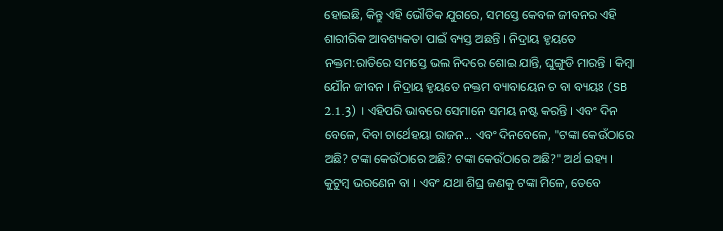ହୋଇଛି, କିନ୍ତୁ ଏହି ଭୌତିକ ଯୁଗରେ, ସମସ୍ତେ କେବଳ ଜୀବନର ଏହି ଶାରୀରିକ ଆବଶ୍ୟକତା ପାଇଁ ବ୍ୟସ୍ତ ଅଛନ୍ତି । ନିଦ୍ରାୟ ହୃୟତେ ନକ୍ତମ:ରାତିରେ ସମସ୍ତେ ଭଲ ନିଦରେ ଶୋଇ ଯାନ୍ତି, ଘୁଙ୍ଗୁଡି ମାରନ୍ତି । କିମ୍ଵା ଯୌନ ଜୀବନ । ନିଦ୍ରାୟ ହୃୟତେ ନକ୍ତମ ବ୍ୟାବାୟେନ ଚ ବା ବ୍ୟୟଃ (SB 2.1.3) । ଏହିପରି ଭାବରେ ସେମାନେ ସମୟ ନଷ୍ଟ କରନ୍ତି । ଏବଂ ଦିନ ବେଳେ, ଦିବା ଚାର୍ଥେହୟା ରାଜନ... ଏବଂ ଦିନବେଳେ, "ଟଙ୍କା କେଉଁଠାରେ ଅଛି? ଟଙ୍କା କେଉଁଠାରେ ଅଛି? ଟଙ୍କା କେଉଁଠାରେ ଅଛି?" ଅର୍ଥ ଇହ୍ୟ । କୁଟୁମ୍ଵ ଭରଣେନ ବା । ଏବଂ ଯଥା ଶିଘ୍ର ଜଣକୁ ଟଙ୍କା ମିଳେ, ତେବେ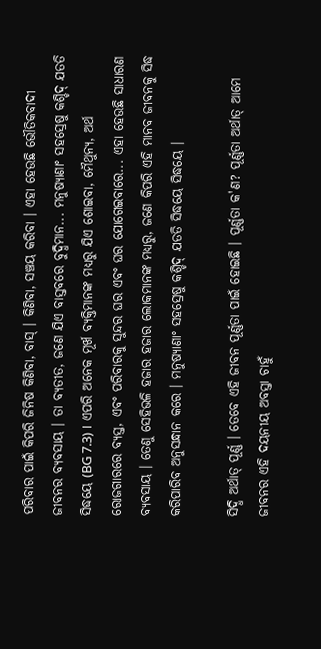ପରିବାର ପାଇଁ କିପରି ଜିନିଷ କିଣିବା, ବାସ୍ । କିଣିବା, ସଞ୍ଚୟ କରିବା । ଏହା ହେଉଛି ଭୌତିକବାଦୀ ଜୀବନର ବ୍ୟବସାୟ । ତା ବ୍ୟତୀତ, ଜଣେ ଯିଏ ବାସ୍ତବରେ ବୁଦ୍ଧିମାନ... ମନୁଷ୍ୟାଣାଂ ସହସ୍ରେଷୁ କଶ୍ଚିଦ୍ ଯତତି ସିଦ୍ଧୟେ (BG 7.3) । ଏପରି ଅନେକ ମୂର୍ଖ ବ୍ୟକ୍ତିମାନଙ୍କ ମଧ୍ୟରୁ ଯିଏ ଶୋଇବା, ମୈଥୁନ୍ୟ, ଅର୍ଥ ରୋଜଗାରରେ ବ୍ୟସ୍ତ, ଏବଂ ପରିବାରକୁ ସୁନ୍ଦର ଘର ଏବଂ ଘର ଯୋଗେଇବାରେ... ଏହା ହେଉଛି ସାଧାରଣ ବ୍ୟବସାୟ । ତେଣୁ ସେହିଭଳି ହଜାର ହଜାର ଲୋକମାନଙ୍କ ମଧ୍ୟରୁ, ଜଣେ କିପରି ଏହି ମାନବ ଜୀବନକୁ ସିଦ୍ଧ କରିପାରିବ ଅନୁସନ୍ଧାନ କରେ । ମନୁଷ୍ୟାଣାଂ ସହସ୍ରେଷୁ କଶ୍ଚିଦ୍ ଯତତି ସିଦ୍ଧୟେ ସିଦ୍ଧୟେ ।

ସିଦ୍ଧି ଅର୍ଥାତ୍ ପୂର୍ଣ୍ଣ । ତେବେ ଏହି ଜୀବନ ପୂର୍ଣ୍ଣତା ପାଇଁ ହୋଇଛି । ପୂର୍ଣ୍ଣତା କ'ଣ? ପୂର୍ଣ୍ଣତା ଅର୍ଥାତ୍ ଆମେ ଜୀବନର ଏହି ଦୟନୀୟ ଅବସ୍ତା ଚାହୁଁ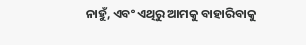ନାହୁଁ, ଏବଂ ଏଥିରୁ ଆମକୁ ବାହାରିବାକୁ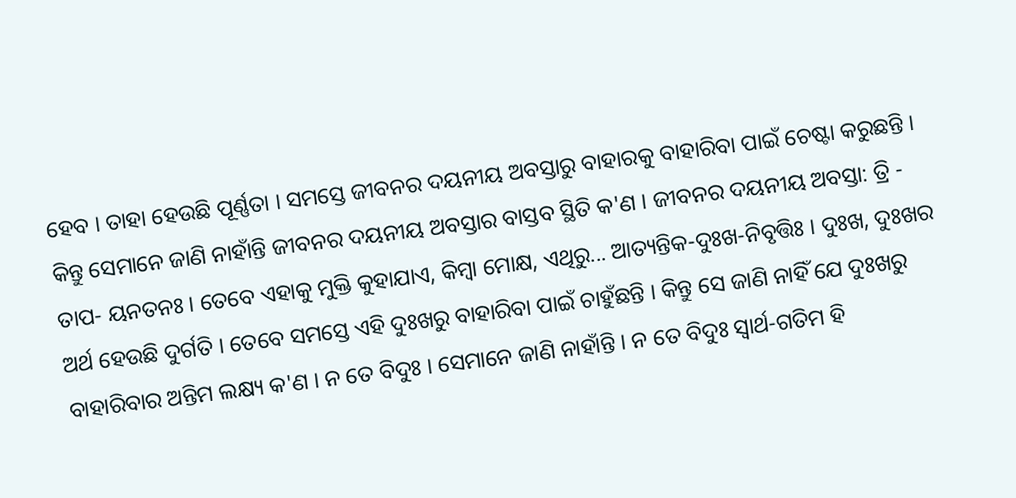ହେବ । ତାହା ହେଉଛି ପୂର୍ଣ୍ଣତା । ସମସ୍ତେ ଜୀବନର ଦୟନୀୟ ଅବସ୍ତାରୁ ବାହାରକୁ ବାହାରିବା ପାଇଁ ଚେଷ୍ଟା କରୁଛନ୍ତି । କିନ୍ତୁ ସେମାନେ ଜାଣି ନାହାଁନ୍ତି ଜୀବନର ଦୟନୀୟ ଅବସ୍ତାର ବାସ୍ତବ ସ୍ଥିତି କ'ଣ । ଜୀବନର ଦୟନୀୟ ଅବସ୍ତା: ତ୍ରି - ତାପ- ୟନତନଃ । ତେବେ ଏହାକୁ ମୁକ୍ତି କୁହାଯାଏ, କିମ୍ଵା ମୋକ୍ଷ, ଏଥିରୁ... ଆତ୍ୟନ୍ତିକ-ଦୁଃଖ-ନିବୃତ୍ତିଃ । ଦୁଃଖ, ଦୁଃଖର ଅର୍ଥ ହେଉଛି ଦୁର୍ଗତି । ତେବେ ସମସ୍ତେ ଏହି ଦୁଃଖରୁ ବାହାରିବା ପାଇଁ ଚାହୁଁଛନ୍ତି । କିନ୍ତୁ ସେ ଜାଣି ନାହିଁ ଯେ ଦୁଃଖରୁ ବାହାରିବାର ଅନ୍ତିମ ଲକ୍ଷ୍ୟ କ'ଣ । ନ ତେ ବିଦୁଃ । ସେମାନେ ଜାଣି ନାହାଁନ୍ତି । ନ ତେ ବିଦୁଃ ସ୍ଵାର୍ଥ-ଗତିମ ହି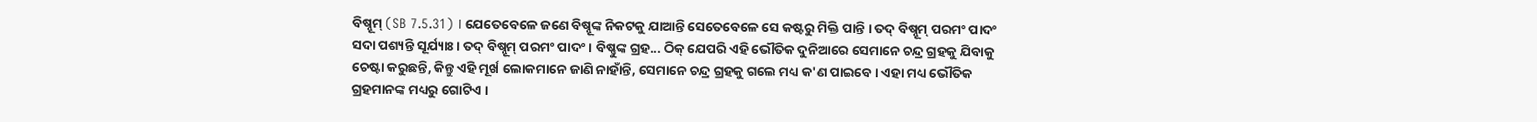ବିଷ୍ନୂମ୍ (SB 7.5.31) । ଯେତେବେଳେ ଜଣେ ବିଷ୍ନୂଙ୍କ ନିକଟକୁ ଯାଆନ୍ତି ସେତେବେଳେ ସେ କଷ୍ଟରୁ ମିକ୍ତି ପାନ୍ତି । ତଦ୍ ବିଷ୍ନୂମ୍ ପରମଂ ପାଦଂ ସଦା ପଶ୍ୟନ୍ତି ସୂର୍ଯ୍ୟାଃ । ତଦ୍ ବିଷ୍ନୂମ୍ ପରମଂ ପାଦଂ । ବିଷ୍ଣୁଙ୍କ ଗ୍ରହ... ଠିକ୍ ଯେପରି ଏହି ଭୌତିକ ଦୁନିଆରେ ସେମାନେ ଚନ୍ଦ୍ର ଗ୍ରହକୁ ଯିବାକୁ ଚେଷ୍ଟା କରୁଛନ୍ତି, କିନ୍ତୁ ଏହି ମୂର୍ଖ ଲୋକମାନେ ଜାଣି ନାହାଁନ୍ତି, ସେମାନେ ଚନ୍ଦ୍ର ଗ୍ରହକୁ ଗଲେ ମଧ୍ୟ କ'ଣ ପାଇବେ । ଏହା ମଧ୍ୟ ଭୌତିକ ଗ୍ରହମାନଙ୍କ ମଧ୍ୟରୁ ଗୋଟିଏ ।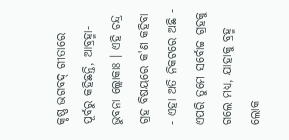କୃଷ୍ଣ ଭଗବଦ୍ ଗୀତାରେ ପୂର୍ବରୁ କହିଛନ୍ତି, ଆବ୍ରହ୍ମା-ଭୁବନା ଲ୍ଲୋକାଃ । ଏହି ଚନ୍ଦ୍ର ଗ୍ରହ ବିଷୟରେ କ'ଣ କହିବା - ଏହା ଅତି ନିକଟରେ ଅଛି - ଏପରି ତୁମେ ସର୍ବୋଚ୍ଚ ଗ୍ରହକୁ ଗଲେ ମଧ୍ୟ, ଯାହାକୁ ବ୍ରହ୍ମ ଲୋକ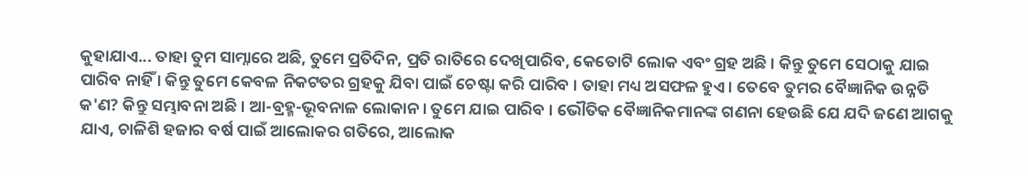କୁହାଯାଏ... ତାହା ତୁମ ସାମ୍ନାରେ ଅଛି, ତୁମେ ପ୍ରତିଦିନ, ପ୍ରତି ରାତିରେ ଦେଖିପାରିବ, କେତୋଟି ଲୋକ ଏବଂ ଗ୍ରହ ଅଛି । କିନ୍ତୁ ତୁମେ ସେଠାକୁ ଯାଇ ପାରିବ ନାହିଁ । କିନ୍ତୁ ତୁମେ କେବଳ ନିକଟତର ଗ୍ରହକୁ ଯିବା ପାଇଁ ଚେଷ୍ଟା କରି ପାରିବ । ତାହା ମଧ୍ୟ ଅସଫଳ ହୁଏ । ତେବେ ତୁମର ବୈଜ୍ଞାନିକ ଉନ୍ନତି କ'ଣ? କିନ୍ତୁ ସମ୍ଭାବନା ଅଛି । ଆ-ବ୍ରହ୍ମ-ଭୂବନାଳ ଲୋକାନ । ତୁମେ ଯାଇ ପାରିବ । ଭୌତିକ ବୈଜ୍ଞାନିକମାନଙ୍କ ଗଣନା ହେଉଛି ଯେ ଯଦି ଜଣେ ଆଗକୁ ଯାଏ, ଚାଳିଶି ହଜାର ବର୍ଷ ପାଇଁ ଆଲୋକର ଗତିରେ, ଆଲୋକ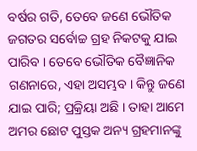ବର୍ଷର ଗତି, ତେବେ ଜଣେ ଭୌତିକ ଜଗତର ସର୍ବୋଚ୍ଚ ଗ୍ରହ ନିକଟକୁ ଯାଇ ପାରିବ । ତେବେ ଭୌତିକ ବୈଜ୍ଞାନିକ ଗଣନାରେ, ଏହା ଅସମ୍ଭବ । କିନ୍ତୁ ଜଣେ ଯାଇ ପାରି; ପ୍ରକ୍ରିୟା ଅଛି । ତାହା ଆମେ ଅମର ଛୋଟ ପୁସ୍ତକ ଅନ୍ୟ ଗ୍ରହମାନଙ୍କୁ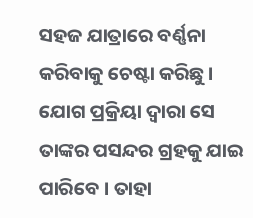ସହଜ ଯାତ୍ରାରେ ବର୍ଣ୍ଣନା କରିବାକୁ ଚେଷ୍ଟା କରିଛୁ । ଯୋଗ ପ୍ରକ୍ରିୟା ଦ୍ଵାରା ସେ ତାଙ୍କର ପସନ୍ଦର ଗ୍ରହକୁ ଯାଇ ପାରିବେ । ତାହା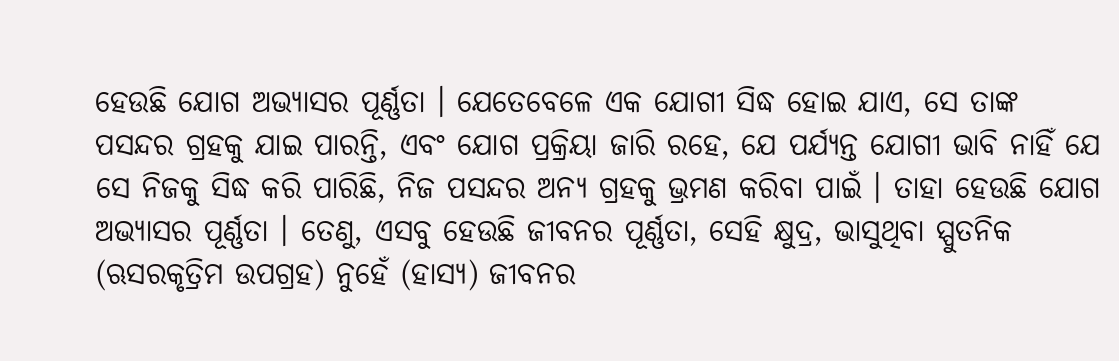ହେଉଛି ଯୋଗ ଅଭ୍ୟାସର ପୂର୍ଣ୍ଣତା । ଯେତେବେଳେ ଏକ ଯୋଗୀ ସିଦ୍ଧ ହୋଇ ଯାଏ, ସେ ତାଙ୍କ ପସନ୍ଦର ଗ୍ରହକୁ ଯାଇ ପାରନ୍ତି, ଏବଂ ଯୋଗ ପ୍ରକ୍ରିୟା ଜାରି ରହେ, ଯେ ପର୍ଯ୍ଯନ୍ତ ଯୋଗୀ ଭାବି ନାହିଁ ଯେ ସେ ନିଜକୁ ସିଦ୍ଧ କରି ପାରିଛି, ନିଜ ପସନ୍ଦର ଅନ୍ୟ ଗ୍ରହକୁ ଭ୍ରମଣ କରିବା ପାଇଁ । ତାହା ହେଉଛି ଯୋଗ ଅଭ୍ୟାସର ପୂର୍ଣ୍ଣତା । ତେଣୁ, ଏସବୁ ହେଉଛି ଜୀବନର ପୂର୍ଣ୍ଣତା, ସେହି କ୍ଷୁଦ୍ର, ଭାସୁଥିବା ସ୍ପୁତନିକ (ଋସରକୃତ୍ରିମ ଉପଗ୍ରହ) ନୁହେଁ (ହାସ୍ୟ) ଜୀବନର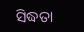ସିଦ୍ଧତା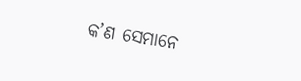କ’ଣ ସେମାନେ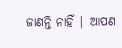ଜାଣନ୍ତି ନାହିଁ | ଆପଣ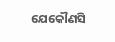ଯେକୌଣସି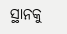ସ୍ଥାନକୁ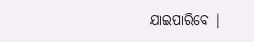ଯାଇପାରିବେ |